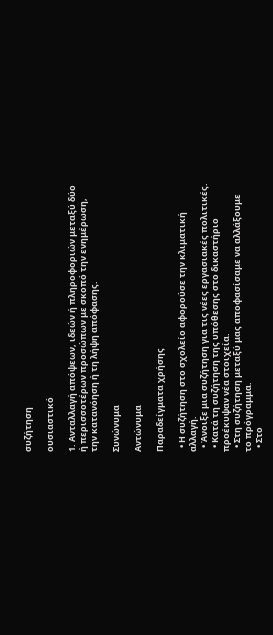συζήτηση

ουσιαστικό

1. Ανταλλαγή απόψεων, ιδεών ή πληροφοριών μεταξύ δύο ή περισσοτέρων προσώπων με σκοπό την ενημέρωση, την κατανόηση ή τη λήψη απόφασης.

Συνώνυμα

Αντώνυμα

Παραδείγματα χρήσης

  • Η συζήτηση στο σχολείο αφορούσε την κλιματική αλλαγή.
  • Άνοιξε μια συζήτηση για τις νέες εργασιακές πολιτικές.
  • Κατά τη συζήτηση της υπόθεσης στο δικαστήριο προέκυψαν νέα στοιχεία.
  • Στη συζήτηση μεταξύ μας αποφασίσαμε να αλλάξουμε το πρόγραμμα.
  • Στο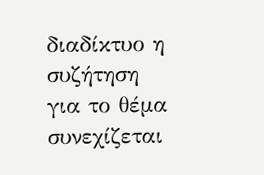διαδίκτυο η συζήτηση για το θέμα συνεχίζεται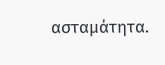ασταμάτητα.